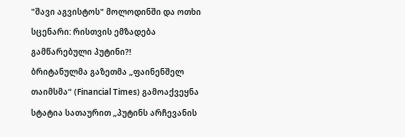"შავი აგვისტოს" მოლოდინში და ოთხი სცენარი: რისთვის ემზადება გამწარებული პუტინი?!
ბრიტანულმა გაზეთმა „ფაინენშელ თაიმსმა“ (Financial Times) გამოაქვეყნა სტატია სათაურით „პუტინს არჩევანის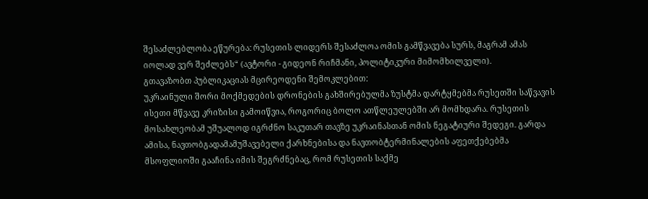შესაძლებლობა ეწურება: რუსეთის ლიდერს შესაძლოა ომის გამწვავება სურს, მაგრამ ამას იოლად ვერ შეძლებს“ (ავტორი - გიდეონ რიჩმანი, პოლიტიკური მიმომხილველი).
გთავაზობთ პუბლიკაციას მცირეოდენი შემოკლებით:
უკრაინული შორი მოქმედების დრონების გახშირებულმა ზუსტმა დარტყმებმა რუსეთში საწვავის ისეთი მწვავე კრიზისი გამოიწვია, როგორიც ბოლო ათწლეულებში არ მომხდარა. რუსეთის მოსახლეობამ უშუალოდ იგრძნო საკუთარ თავზე უკრაინასთან ომის ნეგატიური შედეგი. გარდა ამისა, ნავთობგადამამუშავებელი ქარხნებისა და ნავთობტერმინალების აფეთქებებმა მსოფლიოში გააჩინა იმის შეგრძნებაც, რომ რუსეთის საქმე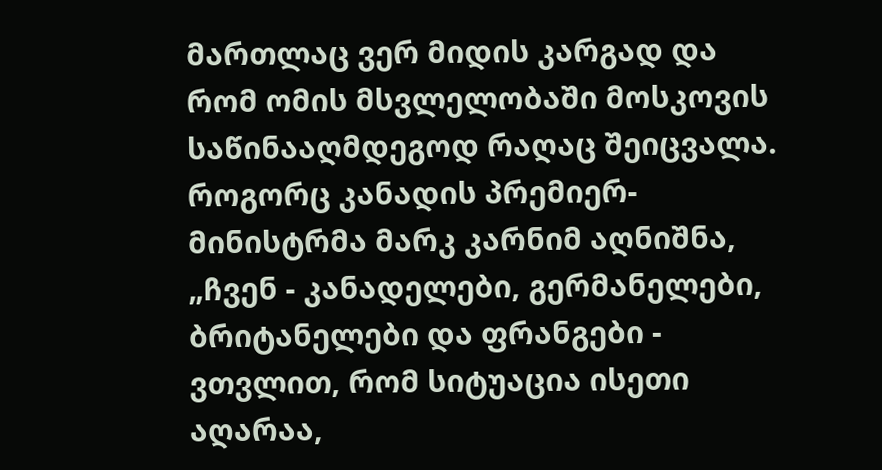მართლაც ვერ მიდის კარგად და რომ ომის მსვლელობაში მოსკოვის საწინააღმდეგოდ რაღაც შეიცვალა. როგორც კანადის პრემიერ-მინისტრმა მარკ კარნიმ აღნიშნა, „ჩვენ - კანადელები, გერმანელები, ბრიტანელები და ფრანგები - ვთვლით, რომ სიტუაცია ისეთი აღარაა,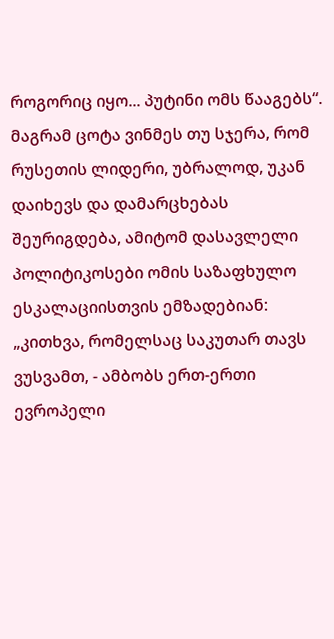როგორიც იყო... პუტინი ომს წააგებს“.
მაგრამ ცოტა ვინმეს თუ სჯერა, რომ რუსეთის ლიდერი, უბრალოდ, უკან დაიხევს და დამარცხებას შეურიგდება, ამიტომ დასავლელი პოლიტიკოსები ომის საზაფხულო ესკალაციისთვის ემზადებიან: „კითხვა, რომელსაც საკუთარ თავს ვუსვამთ, - ამბობს ერთ-ერთი ევროპელი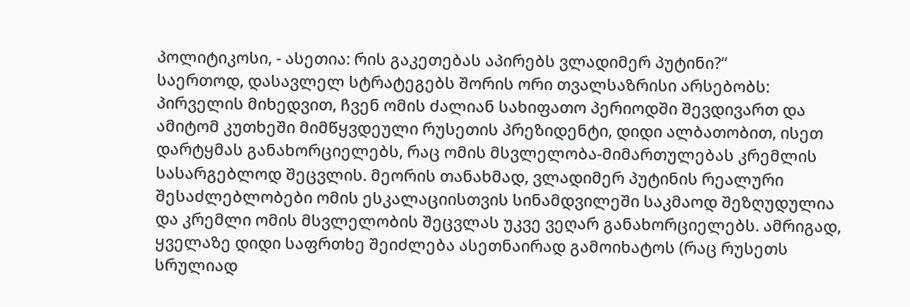პოლიტიკოსი, - ასეთია: რის გაკეთებას აპირებს ვლადიმერ პუტინი?“
საერთოდ, დასავლელ სტრატეგებს შორის ორი თვალსაზრისი არსებობს: პირველის მიხედვით, ჩვენ ომის ძალიან სახიფათო პერიოდში შევდივართ და ამიტომ კუთხეში მიმწყვდეული რუსეთის პრეზიდენტი, დიდი ალბათობით, ისეთ დარტყმას განახორციელებს, რაც ომის მსვლელობა-მიმართულებას კრემლის სასარგებლოდ შეცვლის. მეორის თანახმად, ვლადიმერ პუტინის რეალური შესაძლებლობები ომის ესკალაციისთვის სინამდვილეში საკმაოდ შეზღუდულია და კრემლი ომის მსვლელობის შეცვლას უკვე ვეღარ განახორციელებს. ამრიგად, ყველაზე დიდი საფრთხე შეიძლება ასეთნაირად გამოიხატოს (რაც რუსეთს სრულიად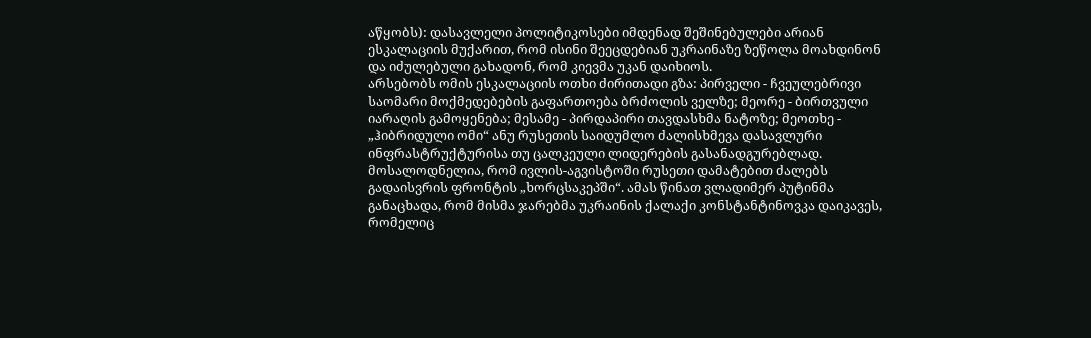აწყობს): დასავლელი პოლიტიკოსები იმდენად შეშინებულები არიან ესკალაციის მუქარით, რომ ისინი შეეცდებიან უკრაინაზე ზეწოლა მოახდინონ და იძულებული გახადონ, რომ კიევმა უკან დაიხიოს.
არსებობს ომის ესკალაციის ოთხი ძირითადი გზა: პირველი - ჩვეულებრივი საომარი მოქმედებების გაფართოება ბრძოლის ველზე; მეორე - ბირთვული იარაღის გამოყენება; მესამე - პირდაპირი თავდასხმა ნატოზე; მეოთხე - „ჰიბრიდული ომი“ ანუ რუსეთის საიდუმლო ძალისხმევა დასავლური ინფრასტრუქტურისა თუ ცალკეული ლიდერების გასანადგურებლად.
მოსალოდნელია, რომ ივლის-აგვისტოში რუსეთი დამატებით ძალებს გადაისვრის ფრონტის „ხორცსაკეპში“. ამას წინათ ვლადიმერ პუტინმა განაცხადა, რომ მისმა ჯარებმა უკრაინის ქალაქი კონსტანტინოვკა დაიკავეს, რომელიც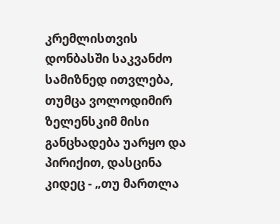კრემლისთვის დონბასში საკვანძო სამიზნედ ითვლება, თუმცა ვოლოდიმირ ზელენსკიმ მისი განცხადება უარყო და პირიქით, დასცინა კიდეც - „თუ მართლა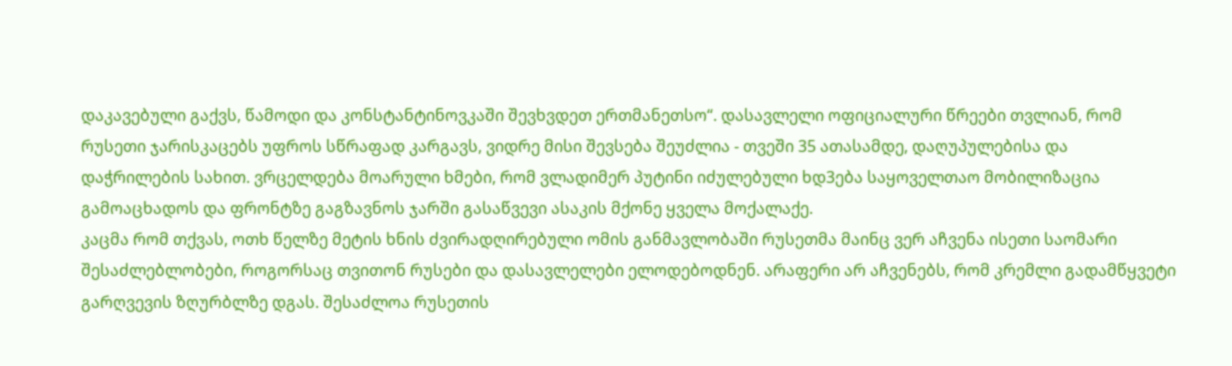დაკავებული გაქვს, წამოდი და კონსტანტინოვკაში შევხვდეთ ერთმანეთსო“. დასავლელი ოფიციალური წრეები თვლიან, რომ რუსეთი ჯარისკაცებს უფროს სწრაფად კარგავს, ვიდრე მისი შევსება შეუძლია - თვეში 35 ათასამდე, დაღუპულებისა და დაჭრილების სახით. ვრცელდება მოარული ხმები, რომ ვლადიმერ პუტინი იძულებული ხდ3ება საყოველთაო მობილიზაცია გამოაცხადოს და ფრონტზე გაგზავნოს ჯარში გასაწვევი ასაკის მქონე ყველა მოქალაქე.
კაცმა რომ თქვას, ოთხ წელზე მეტის ხნის ძვირადღირებული ომის განმავლობაში რუსეთმა მაინც ვერ აჩვენა ისეთი საომარი შესაძლებლობები, როგორსაც თვითონ რუსები და დასავლელები ელოდებოდნენ. არაფერი არ აჩვენებს, რომ კრემლი გადამწყვეტი გარღვევის ზღურბლზე დგას. შესაძლოა რუსეთის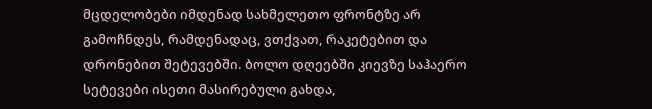მცდელობები იმდენად სახმელეთო ფრონტზე არ გამოჩნდეს, რამდენადაც, ვთქვათ, რაკეტებით და დრონებით შეტევებში. ბოლო დღეებში კიევზე საჰაერო სეტევები ისეთი მასირებული გახდა,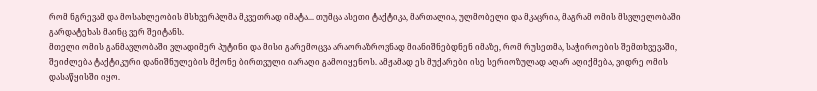რომ ნგრევამ და მოსახლეობის მსხვერპლმა მკვეთრად იმატა... თუმცა ასეთი ტაქტიკა, მართალია, ულმობელი და მკაცრია, მაგრამ ომის მსვლელობაში გარდატეხას მაინც ვერ შეიტანს.
მთელი ომის განმავლობაში ვლადიმერ პუტინი და მისი გარემოცვა არაორაზროვნად მიანიშნებდნენ იმაზე, რომ რუსეთმა, საჭიროების შემთხვევაში, შეიძლება ტაქტიკური დანიშნულების მქონე ბირთვული იარაღი გამოიყენოს. ამჟამად ეს მუქარები ისე სერიოზულად აღარ აღიქმება, ვიდრე ომის დასაწყისში იყო.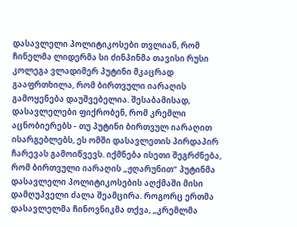დასავლელი პოლიტიკოსები თვლიან, რომ ჩინელმა ლიდერმა სი ძინპინმა თავისი რუსი კოლეგა ვლადიმერ პუტინი მკაცრად გააფრთხილა, რომ ბირთვული იარაღის გამოყენება დაუშვებელია. შესაბამისად, დასავლელები ფიქრობენ, რომ კრემლი აცნობიერებს - თუ პუტინი ბირთვულ იარაღით ისარგებლებს, ეს ომში დასავლეთის პირდაპირ ჩარევას გამოიწვევს. იქმნება ისეთი შეგრძნება, რომ ბირთვული იარაღის „ჟღარუნით“ პუტინმა დასავლელი პოლიტიკოსების აღქმაში მისი დამღუპველი ძალა შეამცირა. როგორც ერთმა დასავლელმა ჩინოვნიკმა თქვა, „კრემლმა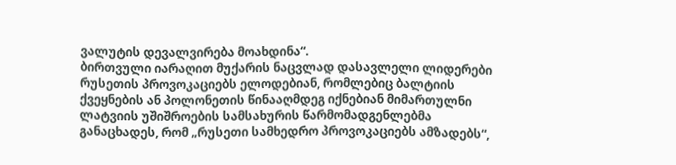ვალუტის დევალვირება მოახდინა“.
ბირთვული იარაღით მუქარის ნაცვლად დასავლელი ლიდერები რუსეთის პროვოკაციებს ელოდებიან, რომლებიც ბალტიის ქვეყნების ან პოლონეთის წინააღმდეგ იქნებიან მიმართულნი ლატვიის უშიშროების სამსახურის წარმომადგენლებმა განაცხადეს, რომ „რუსეთი სამხედრო პროვოკაციებს ამზადებს“,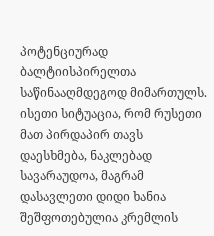პოტენციურად ბალტიისპირელთა საწინააღმდეგოდ მიმართულს. ისეთი სიტუაცია, რომ რუსეთი მათ პირდაპირ თავს დაესხმება, ნაკლებად სავარაუდოა, მაგრამ დასავლეთი დიდი ხანია შეშფოთებულია კრემლის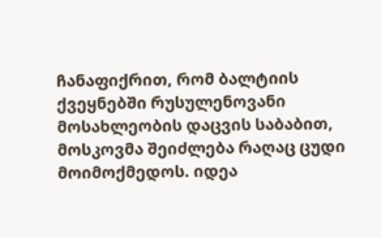ჩანაფიქრით, რომ ბალტიის ქვეყნებში რუსულენოვანი მოსახლეობის დაცვის საბაბით, მოსკოვმა შეიძლება რაღაც ცუდი მოიმოქმედოს. იდეა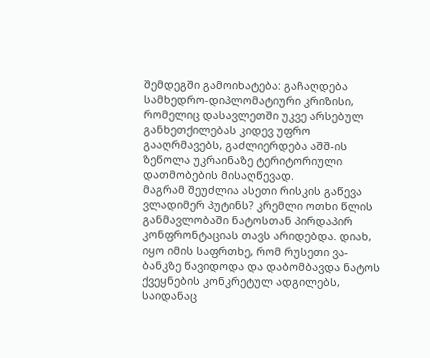შემდეგში გამოიხატება: გაჩაღდება სამხედრო-დიპლომატიური კრიზისი, რომელიც დასავლეთში უკვე არსებულ განხეთქილებას კიდევ უფრო გააღრმავებს, გაძლიერდება აშშ-ის ზეწოლა უკრაინაზე ტერიტორიული დათმობების მისაღწევად.
მაგრამ შეუძლია ასეთი რისკის გაწევა ვლადიმერ პუტინს? კრემლი ოთხი წლის განმავლობაში ნატოსთან პირდაპირ კონფრონტაციას თავს არიდებდა. დიახ, იყო იმის საფრთხე, რომ რუსეთი ვა-ბანკზე წავიდოდა და დაბომბავდა ნატოს ქვეყნების კონკრეტულ ადგილებს, საიდანაც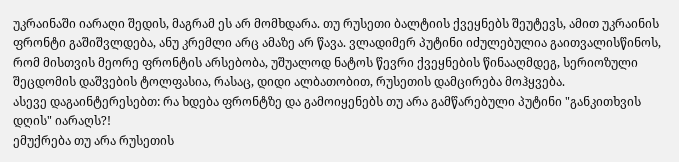უკრაინაში იარაღი შედის, მაგრამ ეს არ მომხდარა. თუ რუსეთი ბალტიის ქვეყნებს შეუტევს, ამით უკრაინის ფრონტი გაშიშვლდება, ანუ კრემლი არც ამაზე არ წავა. ვლადიმერ პუტინი იძულებულია გაითვალისწინოს, რომ მისთვის მეორე ფრონტის არსებობა, უშუალოდ ნატოს წევრი ქვეყნების წინააღმდეგ, სერიოზული შეცდომის დაშვების ტოლფასია, რასაც, დიდი ალბათობით, რუსეთის დამცირება მოჰყვება.
ასევე დაგაინტერესებთ: რა ხდება ფრონტზე და გამოიყენებს თუ არა გამწარებული პუტინი "განკითხვის დღის" იარაღს?!
ემუქრება თუ არა რუსეთის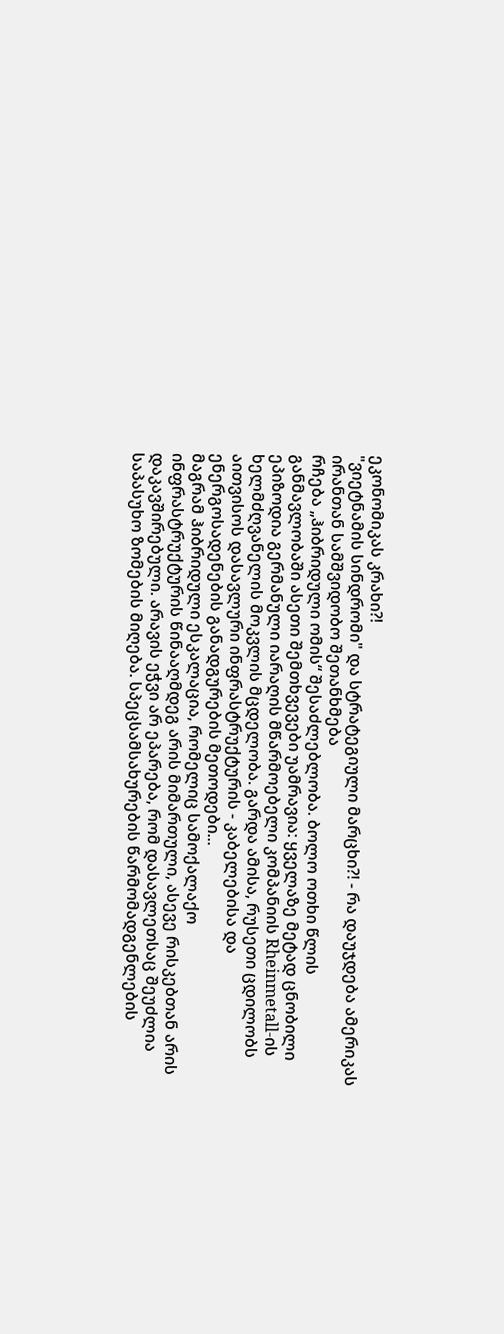ეკონომიკას კრახი?!
"ვიეტნამის სინდრომი" და სტრატეგიული მარცხი?! - რა დაუჯდება ამერიკას ირანთან სამშვიდობო შეთანხმება
რჩება „ჰიბრიდული ომის“ შესაძლებლობა. ბოლო ოთხი წლის განმავლობაში ასეთი შემთხვევები უამრავია: ყველაზე მეტად ცნობილი ეპიზოდია გერმანული იარაღის მწარმოებელი კომპანიის Rheinmetall-ის ხელმძღვანელის მოკვლის მცდელობა. გარდა ამისა, რუსეთი ცდილობს აითვისოს დასავლური ინფრასტრუქტურის - კაბელებისა და ენერგოსადენების განადგურების მეთოდები...
მაგრამ ჰიბრიდული ესკალაცია, რომელიც სამოქალაქო ინფრასტრუქტურის წინააღმდეგ არის მიმართული, ასევე რისკებთან არის დაკავშირებული. არავის ეჭვი არ ეპარება, რომ დასავლეთსაც შეუძლია საპასუხო ზომების მიღება. სპეცსამსახურების წარმომადგენლების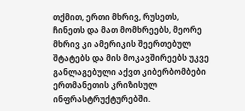თქმით, ერთი მხრივ, რუსეთს, ჩინეთს და მათ მომხრეებს, მეორე მხრივ კი ამერიკის შეერთებულ შტატებს და მის მოკავშირეებს უკვე განლაგებული აქვთ კიბერბომბები ერთმანეთის კრიზისულ ინფრასტრუქტურებში.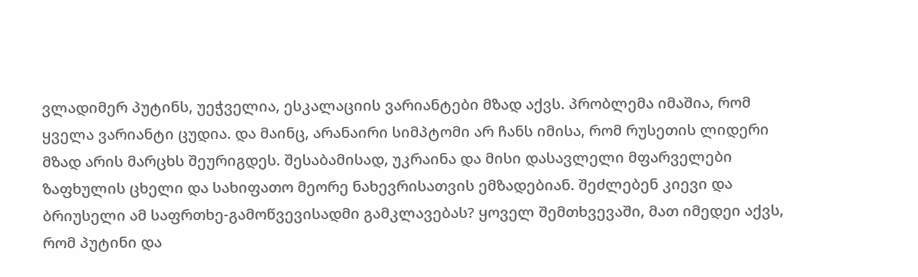ვლადიმერ პუტინს, უეჭველია, ესკალაციის ვარიანტები მზად აქვს. პრობლემა იმაშია, რომ ყველა ვარიანტი ცუდია. და მაინც, არანაირი სიმპტომი არ ჩანს იმისა, რომ რუსეთის ლიდერი მზად არის მარცხს შეურიგდეს. შესაბამისად, უკრაინა და მისი დასავლელი მფარველები ზაფხულის ცხელი და სახიფათო მეორე ნახევრისათვის ემზადებიან. შეძლებენ კიევი და ბრიუსელი ამ საფრთხე-გამოწვევისადმი გამკლავებას? ყოველ შემთხვევაში, მათ იმედეი აქვს, რომ პუტინი და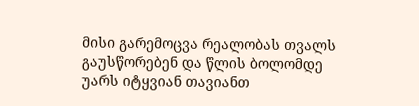მისი გარემოცვა რეალობას თვალს გაუსწორებენ და წლის ბოლომდე უარს იტყვიან თავიანთ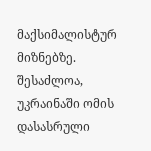მაქსიმალისტურ მიზნებზე. შესაძლოა, უკრაინაში ომის დასასრული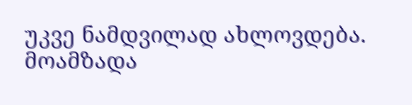უკვე ნამდვილად ახლოვდება.
მოამზადა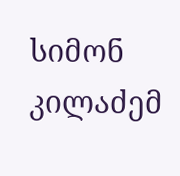სიმონ კილაძემ